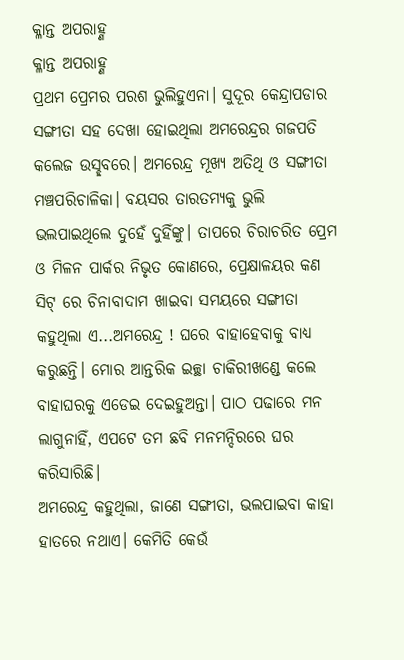କ୍ଳାନ୍ତ ଅପରାହ୍ଣ
କ୍ଳାନ୍ତ ଅପରାହ୍ଣ
ପ୍ରଥମ ପ୍ରେମର ପରଶ ଭୁଲିହୁଏନା। ସୁଦୂର କେନ୍ଦ୍ରାପଡାର ସଙ୍ଗୀତା ସହ ଦେଖା ହୋଇଥିଲା ଅମରେନ୍ଦ୍ରର ଗଜପତି କଲେଜ ଉସ୍ଛବରେ। ଅମରେନ୍ଦ୍ର ମୂଖ୍ଯ ଅତିଥି ଓ ସଙ୍ଗୀତା ମଞ୍ଚପରିଚାଳିକା। ବୟସର ତାରତମ୍ୟକୁ ଭୁଲି ଭଲପାଇଥିଲେ ଦୁହେଁ ଦୁହିଁଙ୍କୁ। ତାପରେ ଚିରାଚରିତ ପ୍ରେମ ଓ ମିଳନ ପାର୍କର ନିଭୃତ କୋଣରେ, ପ୍ରେକ୍ଷାଳୟର କଣ ସିଟ୍ ରେ ଚିନାବାଦାମ ଖାଇବା ସମୟରେ ସଙ୍ଗୀତା କହୁଥିଲା ଏ...ଅମରେନ୍ଦ୍ର ! ଘରେ ବାହାହେବାକୁ ବାଧ୍ଯ କରୁଛନ୍ତି। ମୋର ଆନ୍ତରିକ ଇଚ୍ଛା ଚାକିରୀଖଣ୍ଡେ କଲେ ବାହାଘରକୁ ଏଡେଇ ଦେଇହୁଅନ୍ତା। ପାଠ ପଢାରେ ମନ ଲାଗୁନାହିଁ, ଏପଟେ ତମ ଛବି ମନମନ୍ଦିରରେ ଘର କରିସାରିଛି।
ଅମରେନ୍ଦ୍ର କହୁଥିଲା, ଜାଣେ ସଙ୍ଗୀତା, ଭଲପାଇବା କାହା ହାତରେ ନଥାଏ। କେମିତି କେଉଁ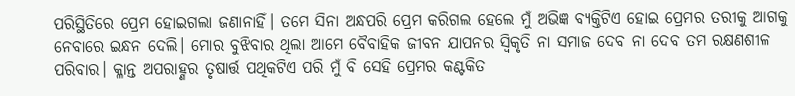ପରିସ୍ଥିତିରେ ପ୍ରେମ ହୋଇଗଲା ଜଣାନାହିଁ। ତମେ ସିନା ଅନ୍ଧପରି ପ୍ରେମ କରିଗଲ ହେଲେ ମୁଁ ଅଭିଜ୍ଞ ବ୍ୟକ୍ତିଟିଏ ହୋଇ ପ୍ରେମର ତରୀକୁ ଆଗକୁ ନେବାରେ ଇନ୍ଧନ ଦେଲି। ମୋର ବୁଝିବାର ଥିଲା ଆମେ ବୈବାହିକ ଜୀବନ ଯାପନର ସ୍ଵିକୃତି ନା ସମାଜ ଦେବ ନା ଦେବ ତମ ରକ୍ଷଣଶୀଳ ପରିବାର। କ୍ଳାନ୍ତ ଅପରାହ୍ଣର ତୃଷାର୍ତ୍ତ ପଥିକଟିଏ ପରି ମୁଁ ବି ସେହି ପ୍ରେମର କଣ୍ଟକିତ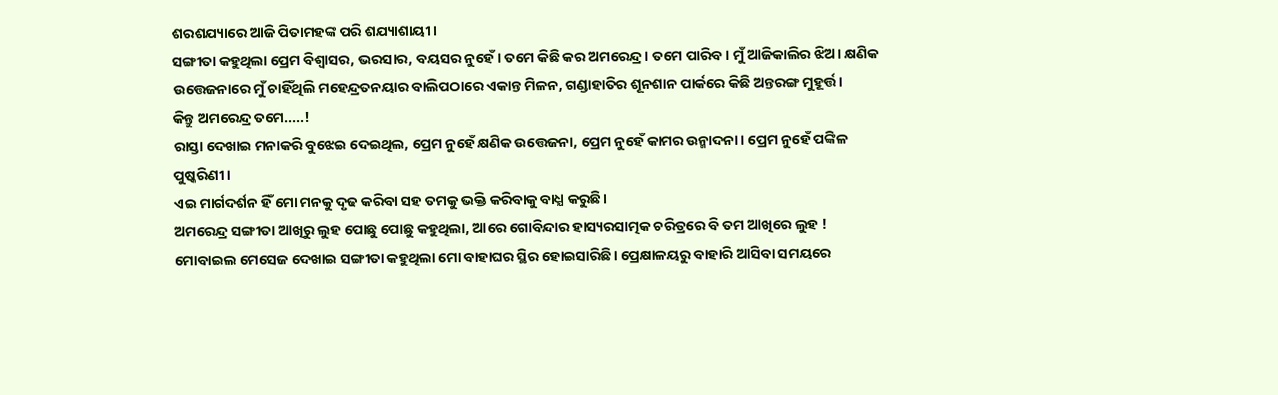ଶରଶଯ୍ୟାରେ ଆଜି ପିତାମହଙ୍କ ପରି ଶଯ୍ୟାଶାୟୀ।
ସଙ୍ଗୀତା କହୁଥିଲା ପ୍ରେମ ବିଶ୍ବାସର, ଭରସାର, ବୟସର ନୁହେଁ। ତମେ କିଛି କର ଅମରେନ୍ଦ୍ର। ତମେ ପାରିବ। ମୁଁ ଆଜିକାଲିର ଝିଅ। କ୍ଷଣିକ ଉତ୍ତେଜନାରେ ମୁଁ ଚାହିଁଥିଲି ମହେନ୍ଦ୍ରତନୟାର ବାଲିପଠାରେ ଏକାନ୍ତ ମିଳନ, ଗଣ୍ଡାହାତିର ଶୂନଶାନ ପାର୍କରେ କିଛି ଅନ୍ତରଙ୍ଗ ମୁହୂର୍ତ୍ତ।
କିନ୍ତୁ ଅମରେନ୍ଦ୍ର ତମେ.....!
ରାସ୍ତା ଦେଖାଇ ମନାକରି ବୁଝେଇ ଦେଇଥିଲ, ପ୍ରେମ ନୁହେଁ କ୍ଷଣିକ ଉତ୍ତେଜନା, ପ୍ରେମ ନୁହେଁ କାମର ଉନ୍ମାଦନା। ପ୍ରେମ ନୁହେଁ ପଙ୍କିଳ ପୁଷ୍କରିଣୀ।
ଏଇ ମାର୍ଗଦର୍ଶନ ହିଁ ମୋ ମନକୁ ଦୃଢ କରିବା ସହ ତମକୁ ଭକ୍ତି କରିବାକୁ ବାଧ୍ଯ କରୁଛି।
ଅମରେନ୍ଦ୍ର ସଙ୍ଗୀତା ଆଖିରୁ ଲୁହ ପୋଛୁ ପୋଛୁ କହୁଥିଲା, ଆରେ ଗୋବିନ୍ଦାର ହାସ୍ୟରସାତ୍ମକ ଚରିତ୍ରରେ ବି ତମ ଆଖିରେ ଲୁହ !
ମୋବାଇଲ ମେସେଜ ଦେଖାଇ ସଙ୍ଗୀତା କହୁଥିଲା ମୋ ବାହାଘର ସ୍ଥିର ହୋଇସାରିଛି। ପ୍ରେକ୍ଷାଳୟରୁ ବାହାରି ଆସିବା ସମୟରେ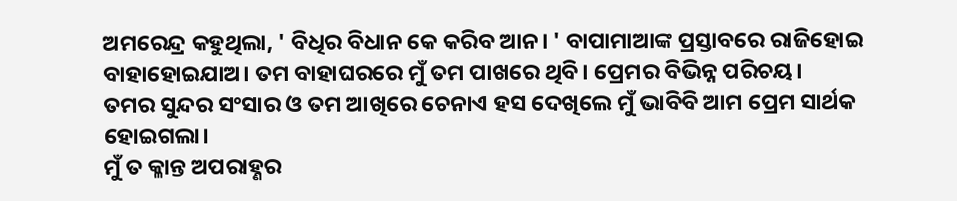ଅମରେନ୍ଦ୍ର କହୁଥିଲା, ' ବିଧିର ବିଧାନ କେ କରିବ ଆନ। ' ବାପାମାଆଙ୍କ ପ୍ରସ୍ତାବରେ ରାଜିହୋଇ ବାହାହୋଇଯାଅ। ତମ ବାହାଘରରେ ମୁଁ ତମ ପାଖରେ ଥିବି। ପ୍ରେମର ବିଭିନ୍ନ ପରିଚୟ।
ତମର ସୁନ୍ଦର ସଂସାର ଓ ତମ ଆଖିରେ ଚେନାଏ ହସ ଦେଖିଲେ ମୁଁ ଭାବିବି ଆମ ପ୍ରେମ ସାର୍ଥକ ହୋଇଗଲା।
ମୁଁ ତ କ୍ଳାନ୍ତ ଅପରାହ୍ଣର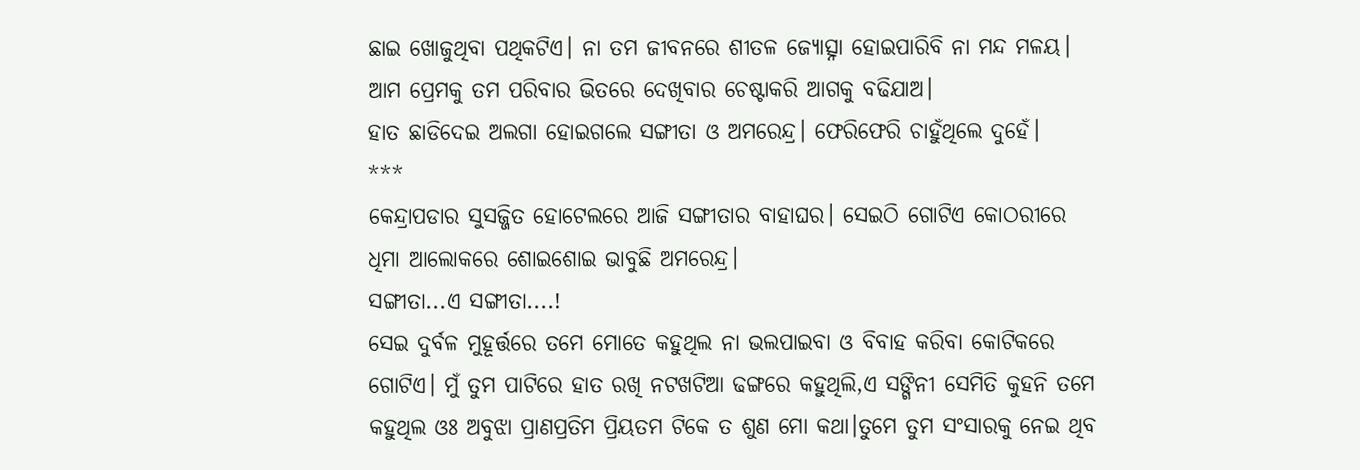ଛାଇ ଖୋଜୁଥିବା ପଥିକଟିଏ। ନା ତମ ଜୀବନରେ ଶୀତଳ ଜ୍ୟୋତ୍ସ୍ନା ହୋଇପାରିବି ନା ମନ୍ଦ ମଳୟ। ଆମ ପ୍ରେମକୁ ତମ ପରିବାର ଭିତରେ ଦେଖିବାର ଚେଷ୍ଟାକରି ଆଗକୁ ବଢିଯାଅ।
ହାତ ଛାଡିଦେଇ ଅଲଗା ହୋଇଗଲେ ସଙ୍ଗୀତା ଓ ଅମରେନ୍ଦ୍ର। ଫେରିଫେରି ଚାହୁଁଥିଲେ ଦୁହେଁ।
***
କେନ୍ଦ୍ରାପଡାର ସୁସଜ୍ଜିତ ହୋଟେଲରେ ଆଜି ସଙ୍ଗୀତାର ବାହାଘର। ସେଇଠି ଗୋଟିଏ କୋଠରୀରେ ଧିମା ଆଲୋକରେ ଶୋଇଶୋଇ ଭାବୁଛି ଅମରେନ୍ଦ୍ର।
ସଙ୍ଗୀତା...ଏ ସଙ୍ଗୀତା....!
ସେଇ ଦୁର୍ବଳ ମୁହୂର୍ତ୍ତରେ ତମେ ମୋତେ କହୁଥିଲ ନା ଭଲପାଇବା ଓ ବିବାହ କରିବା କୋଟିକରେ ଗୋଟିଏ। ମୁଁ ତୁମ ପାଟିରେ ହାତ ରଖି ନଟଖଟିଆ ଢଙ୍ଗରେ କହୁଥିଲି,ଏ ସଙ୍ଗିନୀ ସେମିତି କୁହନି ତମେ କହୁଥିଲ ଓଃ ଅବୁଝା ପ୍ରାଣପ୍ରତିମ ପ୍ରିୟତମ ଟିକେ ତ ଶୁଣ ମୋ କଥା।ତୁମେ ତୁମ ସଂସାରକୁ ନେଇ ଥିବ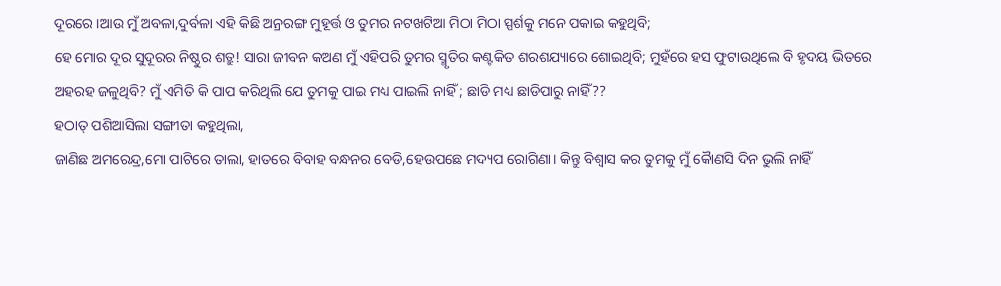ଦୂରରେ।ଆଉ ମୁଁ ଅବଳା,ଦୁର୍ବଳା ଏହି କିଛି ଅନ୍ରରଙ୍ଗ ମୁହୂର୍ତ୍ତ ଓ ତୁମର ନଟଖଟିଆ ମିଠା ମିଠା ସ୍ପର୍ଶକୁ ମନେ ପକାଇ କହୁଥିବି;
ହେ ମୋର ଦୂର ସୁଦୂରର ନିଷ୍ଠୁର ଶତ୍ରୁ! ସାରା ଜୀବନ କଅଣ ମୁଁ ଏହିପରି ତୁମର ସ୍ମୃତିର କଣ୍ଟକିତ ଶରଶଯ୍ୟାରେ ଶୋଇଥିବି; ମୁହଁରେ ହସ ଫୁଟାଉଥିଲେ ବି ହୃଦୟ ଭିତରେ ଅହରହ ଜଳୁଥିବି? ମୁଁ ଏମିତି କି ପାପ କରିଥିଲି ଯେ ତୁମକୁ ପାଇ ମଧ୍ୟ ପାଇଲି ନାହିଁ ; ଛାଡି ମଧ୍ୟ ଛାଡିପାରୁ ନାହିଁ??
ହଠାତ୍ ପଶିଆସିଲା ସଙ୍ଗୀତା କହୁଥିଲା,
ଜାଣିଛ ଅମରେନ୍ଦ୍ର,ମୋ ପାଟିରେ ତାଲା, ହାତରେ ବିବାହ ବନ୍ଧନର ବେଡି,ହେଉପଛେ ମଦ୍ୟପ ରୋଗିଣା। କିନ୍ତୁ ବିଶ୍ୱାସ କର ତୁମକୁ ମୁଁ କୈାଣସି ଦିନ ଭୁଲି ନାହିଁ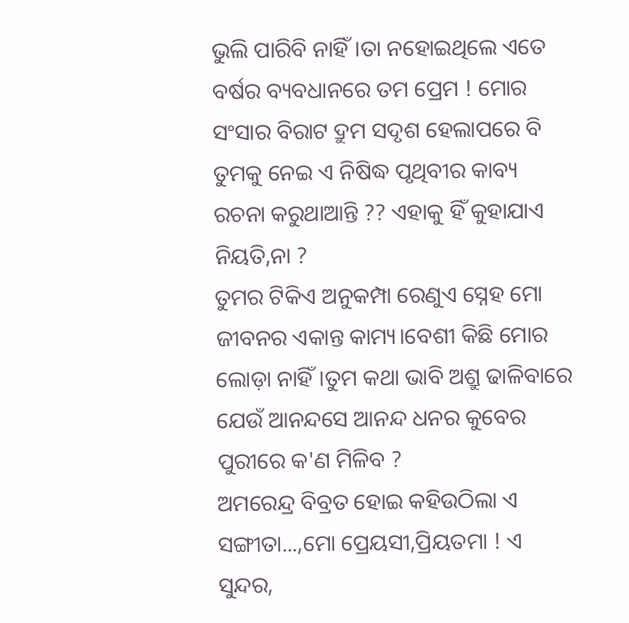ଭୁଲି ପାରିବି ନାହିଁ।ତା ନହୋଇଥିଲେ ଏତେ ବର୍ଷର ବ୍ୟବଧାନରେ ତମ ପ୍ରେମ ! ମୋର ସଂସାର ବିରାଟ ଦ୍ରୁମ ସଦୃଶ ହେଲାପରେ ବି ତୁମକୁ ନେଇ ଏ ନିଷିଦ୍ଧ ପୃଥିବୀର କାବ୍ୟ ରଚନା କରୁଥାଆନ୍ତି ?? ଏହାକୁ ହିଁ କୁହାଯାଏ ନିୟତି,ନା ?
ତୁମର ଟିକିଏ ଅନୁକମ୍ପା ରେଣୁଏ ସ୍ନେହ ମୋ ଜୀବନର ଏକାନ୍ତ କାମ୍ୟ।ବେଶୀ କିଛି ମୋର ଲୋଡ଼ା ନାହିଁ।ତୁମ କଥା ଭାବି ଅଶ୍ରୁ ଢାଳିବାରେ ଯେଉଁ ଆନନ୍ଦସେ ଆନନ୍ଦ ଧନର କୁବେର ପୁରୀରେ କ'ଣ ମିଳିବ ?
ଅମରେନ୍ଦ୍ର ବିବ୍ରତ ହୋଇ କହିଉଠିଲା ଏ ସଙ୍ଗୀତା...,ମୋ ପ୍ରେୟସୀ,ପ୍ରିୟତମା ! ଏ ସୁନ୍ଦର,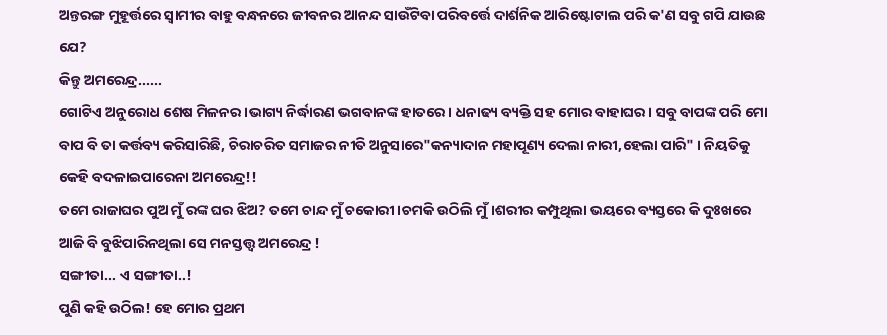ଅନ୍ତରଙ୍ଗ ମୁହୂର୍ତ୍ତରେ ସ୍ୱାମୀର ବାହୁ ବନ୍ଧନରେ ଜୀବନର ଆନନ୍ଦ ସାଉଁଟିବା ପରିବର୍ତ୍ତେ ଦାର୍ଶନିକ ଆରିଷ୍ଟୋଟାଲ ପରି କ'ଣ ସବୁ ଗପି ଯାଉଛ ଯେ?
କିନ୍ତୁ ଅମରେନ୍ଦ୍ର......
ଗୋଟିଏ ଅନୁରୋଧ ଶେଷ ମିଳନର।ଭାଗ୍ୟ ନିର୍ଦ୍ଧାରଣ ଭଗବାନଙ୍କ ହାତରେ। ଧନାଢ୍ୟ ବ୍ୟକ୍ତି ସହ ମୋର ବାହାଘର। ସବୁ ବାପଙ୍କ ପରି ମୋ ବାପ ବି ତା କର୍ତ୍ତବ୍ୟ କରିସାରିଛି, ଚିରାଚରିତ ସମାଜର ନୀତି ଅନୁସାରେ"କନ୍ୟାଦାନ ମହାପୂଣ୍ୟ ଦେଲା ନାରୀ,ହେଲା ପାରି" । ନିୟତିକୁ କେହି ବଦଳାଇପାରେନା ଅମରେନ୍ଦ୍ର!!
ତମେ ରାଜାଘର ପୁଅ ମୁଁ ରଙ୍କ ଘର ଝିଅ? ତମେ ଚାନ୍ଦ ମୁଁ ଚକୋରୀ।ଚମକି ଉଠିଲି ମୁଁ।ଶରୀର କମ୍ପୁଥିଲା ଭୟରେ ବ୍ୟସ୍ତରେ କି ଦୁଃଖରେ ଆଜି ବି ବୁଝିପାରିନଥିଲା ସେ ମନସ୍ତତ୍ତ୍ୱ ଅମରେନ୍ଦ୍ର !
ସଙ୍ଗୀତା... ଏ ସଙ୍ଗୀତା..!
ପୁଣି କହି ଉଠିଲ! ହେ ମୋର ପ୍ରଥମ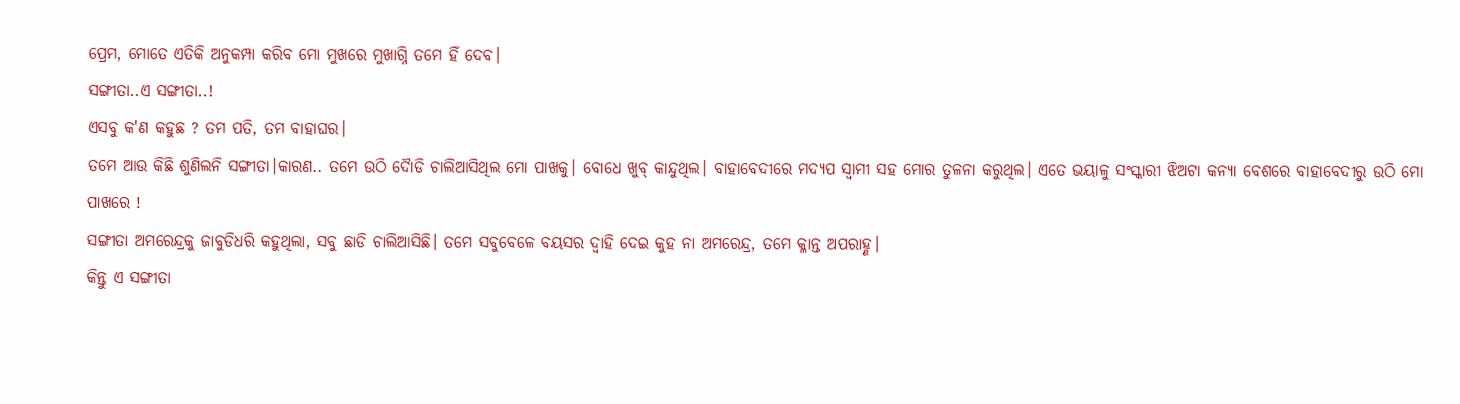ପ୍ରେମ, ମୋତେ ଏତିକି ଅନୁକମ୍ପା କରିବ ମୋ ମୁଖରେ ମୁଖାଗ୍ନି ତମେ ହିଁ ଦେବ।
ସଙ୍ଗୀତା..ଏ ସଙ୍ଗୀତା..!
ଏସବୁ କ'ଣ କହୁଛ ? ତମ ପତି, ତମ ବାହାଘର।
ତମେ ଆଉ କିଛି ଶୁଣିଲନି ସଙ୍ଗୀତା।କାରଣ.. ତମେ ଉଠି ଦୈାଡି ଚାଲିଆସିଥିଲ ମୋ ପାଖକୁ। ବୋଧେ ଖୁବ୍ କାନ୍ଦୁଥିଲ। ବାହାବେଦୀରେ ମଦ୍ୟପ ସ୍ୱାମୀ ସହ ମୋର ତୁଳନା କରୁଥିଲ। ଏତେ ଭୟାଳୁ ସଂସ୍କାରୀ ଝିଅଟା କନ୍ୟା ବେଶରେ ବାହାବେଦୀରୁ ଉଠି ମୋ ପାଖରେ !
ସଙ୍ଗୀତା ଅମରେନ୍ଦ୍ରକୁ ଜାବୁଡିଧରି କହୁଥିଲା, ସବୁ ଛାଡି ଚାଲିଆସିଛି। ତମେ ସବୁବେଳେ ବୟସର ଦ୍ୱାହି ଦେଇ କୁହ ନା ଅମରେନ୍ଦ୍ର, ତମେ କ୍ଳାନ୍ତ ଅପରାହ୍ଣ।
କିନ୍ତୁ ଏ ସଙ୍ଗୀତା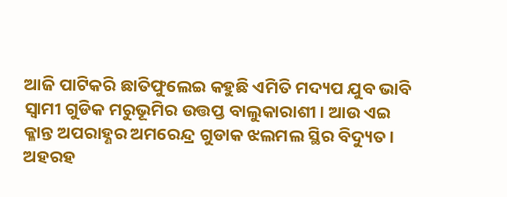ଆଜି ପାଟିକରି ଛାତିଫୁଲେଇ କହୁଛି ଏମିତି ମଦ୍ୟପ ଯୁବ ଭାବି ସ୍ୱାମୀ ଗୁଡିକ ମରୁଭୂମିର ଉତ୍ତପ୍ତ ବାଲୁକାରାଶୀ। ଆଉ ଏଇ କ୍ଳାନ୍ତ ଅପରାହ୍ଣର ଅମରେନ୍ଦ୍ର ଗୁଡାକ ଝଲମଲ ସ୍ଥିର ବିଦ୍ୟୁତ।
ଅହରହ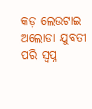କଡ଼ ଲେଉଟାଇ ଅଲୋଡା ଯୁବତୀ ପରି ସ୍ୱପ୍ନ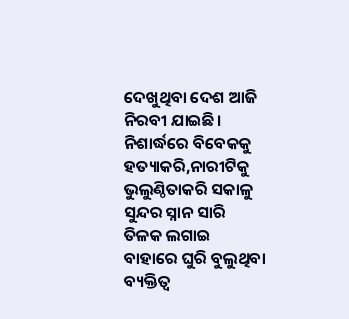ଦେଖୁଥିବା ଦେଶ ଆଜି ନିରବୀ ଯାଇଛି। ନିଶାର୍ଦ୍ଧରେ ବିବେକକୁ ହତ୍ୟାକରି,ନାରୀଟିକୁ ଭୁଲୁଣ୍ଠିତାକରି ସକାଳୁ ସୁନ୍ଦର ସ୍ନାନ ସାରି ତିଳକ ଲଗାଇ ବାହାରେ ଘୁରି ବୁଲୁଥିବା ବ୍ୟକ୍ତିତ୍ୱ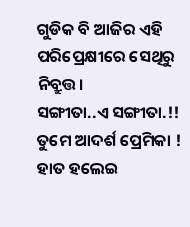ଗୁଡିକ ବି ଆଜିର ଏହି ପରିପ୍ରେକ୍ଷୀରେ ସେଥିରୁ ନିବ୍ରୁତ୍ତ।
ସଙ୍ଗୀତା..ଏ ସଙ୍ଗୀତା.!!
ତୁମେ ଆଦର୍ଶ ପ୍ରେମିକା !
ହାତ ହଲେଇ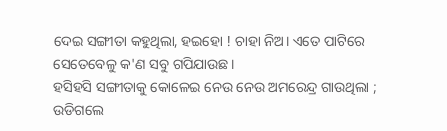ଦେଇ ସଙ୍ଗୀତା କହୁଥିଲା, ହଇହୋ ! ଚାହା ନିଅ। ଏତେ ପାଟିରେ ସେତେବେଳୁ କ'ଣ ସବୁ ଗପିଯାଉଛ।
ହସିହସି ସଙ୍ଗୀତାକୁ କୋଳେଇ ନେଉ ନେଉ ଅମରେନ୍ଦ୍ର ଗାଉଥିଲା ;
ଉଡିଗଲେ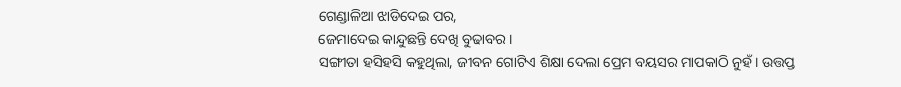ଗେଣ୍ଡାଳିଆ ଝାଡିଦେଇ ପର,
ଜେମାଦେଇ କାନ୍ଦୁଛନ୍ତି ଦେଖି ବୁଢାବର।
ସଙ୍ଗୀତା ହସିହସି କହୁଥିଲା, ଜୀବନ ଗୋଟିଏ ଶିକ୍ଷା ଦେଲା ପ୍ରେମ ବୟସର ମାପକାଠି ନୁହଁ। ଉତ୍ତପ୍ତ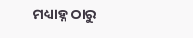ମଧ୍ୟାହ୍ନ ଠାରୁ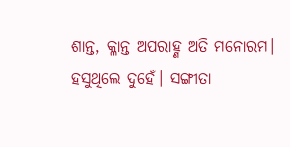ଶାନ୍ତ, କ୍ଳାନ୍ତ ଅପରାହ୍ଣ ଅତି ମନୋରମ।
ହସୁଥିଲେ ଦୁହେଁ। ସଙ୍ଗୀତା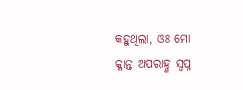କହୁଥିଲା, ଓଃ ମୋ କ୍ଳାନ୍ତ ଅପରାହ୍ଣ ସ୍ୱପ୍ନ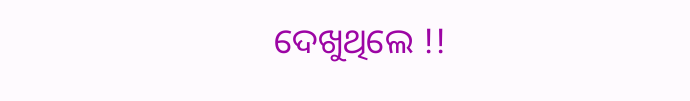ଦେଖୁଥିଲେ !!